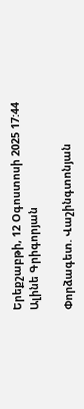Երեքշաբթի, 12 Օգոստոսի 2025 17:44
Ալինե Գրիգորյան

Փորձագետ. Վաշինգտոնյան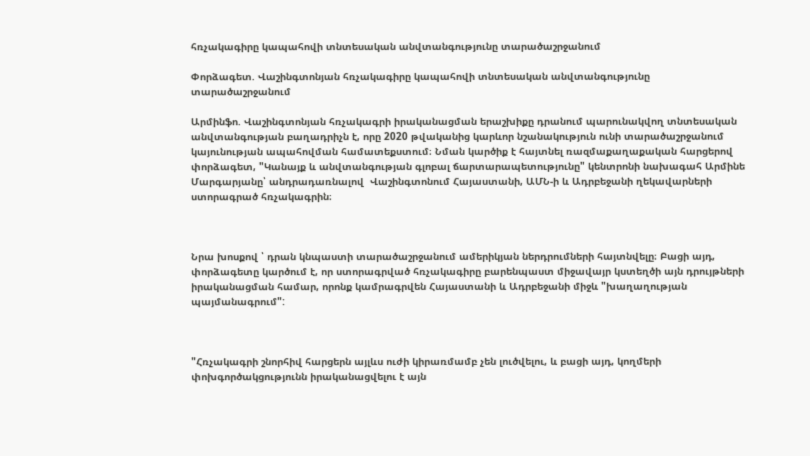հռչակագիրը կապահովի տնտեսական անվտանգությունը տարածաշրջանում

Փորձագետ. Վաշինգտոնյան հռչակագիրը կապահովի տնտեսական անվտանգությունը տարածաշրջանում

Արմինֆո. Վաշինգտոնյան հռչակագրի իրականացման երաշխիքը դրանում պարունակվող տնտեսական անվտանգության բաղադրիչն է, որը 2020 թվականից կարևոր նշանակություն ունի տարածաշրջանում կայունության ապահովման համատեքստում։ Նման կարծիք է հայտնել ռազմաքաղաքական հարցերով փորձագետ, "Կանայք և անվտանգության գլոբալ ճարտարապետությունը" կենտրոնի նախագահ Արմինե Մարգարյանը՝ անդրադառնալով  Վաշինգտոնում Հայաստանի, ԱՄՆ-ի և Ադրբեջանի ղեկավարների ստորագրած հռչակագրին։



Նրա խոսքով ՝ դրան կնպաստի տարածաշրջանում ամերիկյան ներդրումների հայտնվելը։ Բացի այդ, փորձագետը կարծում է, որ ստորագրված հռչակագիրը բարենպաստ միջավայր կստեղծի այն դրույթների իրականացման համար, որոնք կամրագրվեն Հայաստանի և Ադրբեջանի միջև "խաղաղության պայմանագրում":



"Հռչակագրի շնորհիվ հարցերն այլևս ուժի կիրառմամբ չեն լուծվելու, և բացի այդ, կողմերի փոխգործակցությունն իրականացվելու է այն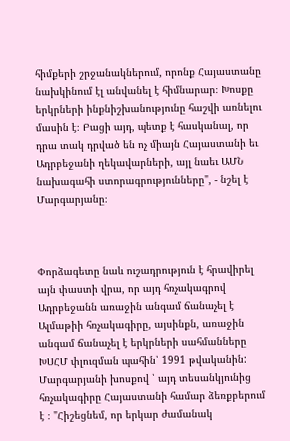հիմքերի շրջանակներում, որոնք Հայաստանը նախկինում էլ անվանել է հիմնարար։ Խոսքը երկրների ինքնիշխանությունը հաշվի առնելու մասին է։ Բացի այդ, պետք է հասկանալ, որ դրա տակ դրված են ոչ միայն Հայաստանի եւ Ադրբեջանի ղեկավարների, այլ նաեւ ԱՄՆ նախագահի ստորագրությունները", - նշել է Մարգարյանը։



Փորձագետը նաև ուշադրություն է հրավիրել այն փաստի վրա, որ այդ հռչակագրով Ադրբեջանն առաջին անգամ ճանաչել է Ալմաթիի հռչակագիրը, այսինքն, առաջին անգամ ճանաչել է երկրների սահմանները ԽՍՀՄ փլուզման պահին՝ 1991 թվականին: Մարգարյանի խոսքով ՝ այդ տեսանկյունից հռչակագիրը Հայաստանի համար ձեռքբերում է ։ "Հիշեցնեմ, որ երկար ժամանակ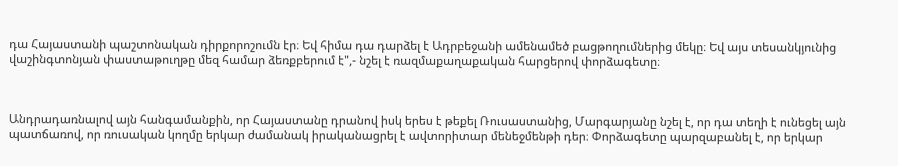դա Հայաստանի պաշտոնական դիրքորոշումն էր։ Եվ հիմա դա դարձել է Ադրբեջանի ամենամեծ բացթողումներից մեկը։ Եվ այս տեսանկյունից վաշինգտոնյան փաստաթուղթը մեզ համար ձեռքբերում է",- նշել է ռազմաքաղաքական հարցերով փորձագետը։



Անդրադառնալով այն հանգամանքին, որ Հայաստանը դրանով իսկ երես է թեքել Ռուսաստանից, Մարգարյանը նշել է, որ դա տեղի է ունեցել այն պատճառով, որ ռուսական կողմը երկար ժամանակ իրականացրել է ավտորիտար մենեջմենթի դեր։ Փորձագետը պարզաբանել է, որ երկար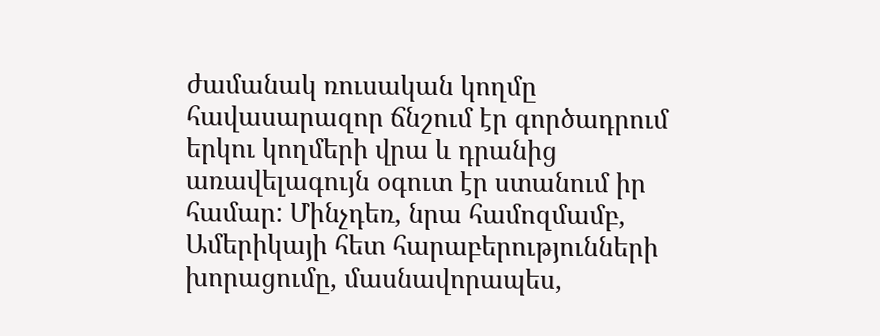ժամանակ ռուսական կողմը հավասարազոր ճնշում էր գործադրում երկու կողմերի վրա և դրանից առավելագույն օգուտ էր ստանում իր համար: Մինչդեռ, նրա համոզմամբ, Ամերիկայի հետ հարաբերությունների խորացումը, մասնավորապես,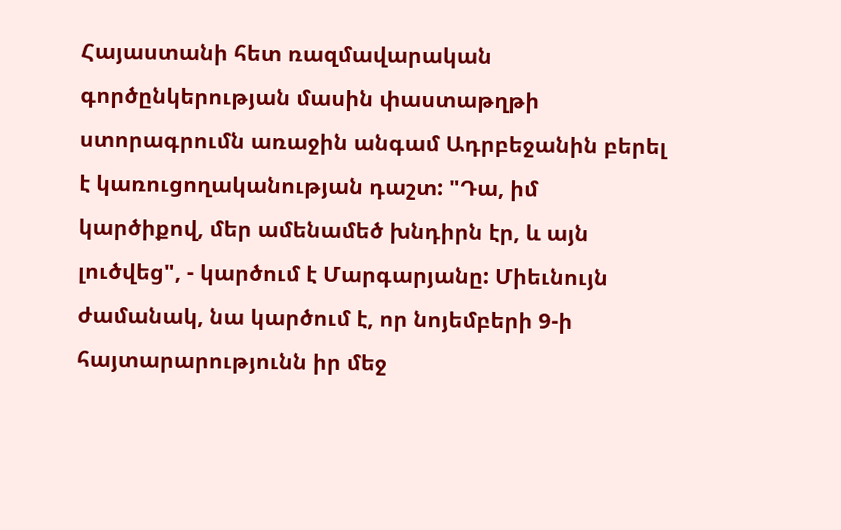Հայաստանի հետ ռազմավարական գործընկերության մասին փաստաթղթի ստորագրումն առաջին անգամ Ադրբեջանին բերել է կառուցողականության դաշտ: "Դա, իմ կարծիքով, մեր ամենամեծ խնդիրն էր, և այն լուծվեց", - կարծում է Մարգարյանը: Միեւնույն ժամանակ, նա կարծում է, որ նոյեմբերի 9-ի հայտարարությունն իր մեջ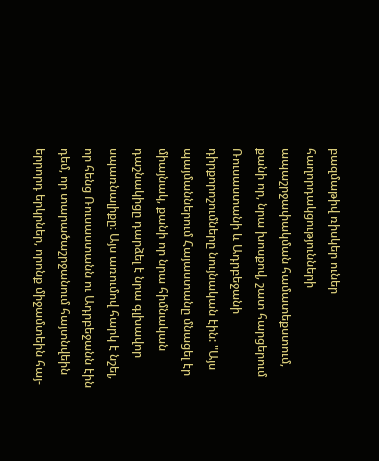բազմաթիվ ռիսկեր ուներ հաղորդակցությունների ապաշրջափակման համատեքստում, քանի որ, նրա խոսքով, շատ հարցերում Ռուսաստանի և Ադրբեջանի դիրքորոշումները նույնական էին: "Այս պայմաններում Հայաստանը մնացել էր միայնակ, քանի որ նրա հիմնական դաշնակիցը դարձել է նրա գլխավոր սպառնալիքը։ Այս առումով հարկ է նշել, որ հենց Ռուսաստանն ու Ադրբեջանն էին դեմ, որ տարածաշրջանում հայտնվեին երրորդ երկրներ, որոնք միջամտեին հայ-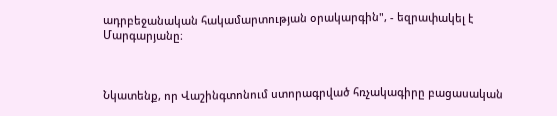ադրբեջանական հակամարտության օրակարգին", - եզրափակել է Մարգարյանը։



Նկատենք, որ Վաշինգտոնում ստորագրված հռչակագիրը բացասական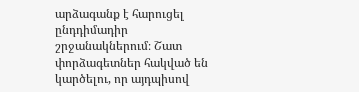արձագանք է հարուցել ընդդիմադիր շրջանակներում։ Շատ փորձագետներ հակված են կարծելու, որ այդպիսով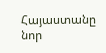Հայաստանը նոր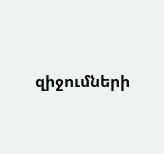զիջումների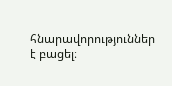հնարավորություններ է բացել։